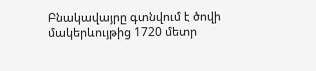Բնակավայրը գտնվում է ծովի մակերևույթից 1720 մետր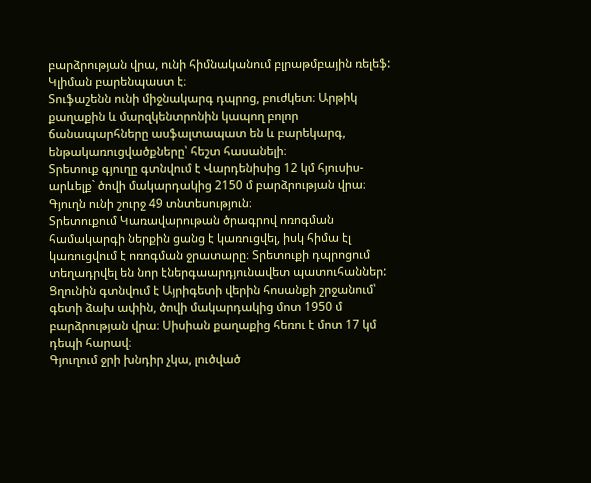բարձրության վրա, ունի հիմնականում բլրաթմբային ռելեֆ: Կլիման բարենպաստ է։
Տուֆաշենն ունի միջնակարգ դպրոց, բուժկետ։ Արթիկ քաղաքին և մարզկենտրոնին կապող բոլոր ճանապարհները ասֆալտապատ են և բարեկարգ, ենթակառուցվածքները՝ հեշտ հասանելի։
Տրետուք գյուղը գտնվում է Վարդենիսից 12 կմ հյուսիս-արևելք` ծովի մակարդակից 2150 մ բարձրության վրա։ Գյուղն ունի շուրջ 49 տնտեսություն։
Տրետուքում Կառավարութան ծրագրով ոռոգման համակարգի ներքին ցանց է կառուցվել, իսկ հիմա էլ կառուցվում է ոռոգման ջրատարը։ Տրետուքի դպրոցում տեղադրվել են նոր էներգաարդյունավետ պատուհաններ:
Ցղունին գտնվում է Այրիգետի վերին հոսանքի շրջանում՝ գետի ձախ ափին, ծովի մակարդակից մոտ 1950 մ բարձրության վրա։ Սիսիան քաղաքից հեռու է մոտ 17 կմ դեպի հարավ։
Գյուղում ջրի խնդիր չկա, լուծված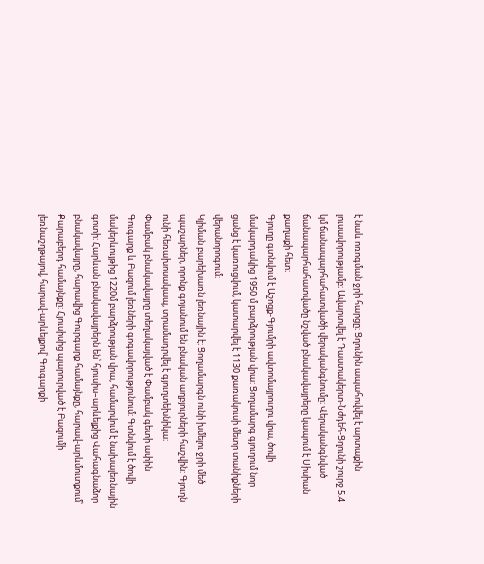է նաև ոռոգման ջրի հարցը։ Ցղունին ապահովվել է արտաքին լուսավորությամբ։ Ավարտվել է Դաստակերտ-Նժդեհ-Ցղունի շուրջ 5.4 կմ ճանապարհահատվածի վերականգնումը։ Վերականգնված ճանապարհահատվածը նշված բնակավայրերը կապում է Սիսիան քաղաքի հետ։
Գյուղը գտնվում է Աշոցք-Գյումրի ավտոմայրուղու վրա, ծովի մակարդակից 1950 մ բարձրության վրա: Ցողամարգ գյուղում նոր ցանց է կառուցվում, կատարվել է 1130 քառակուսի մետր տանիքների վերանորոգում։
Կլիման բարեխառն լեռնային է։ Ցողամարգն ունի խմելու ջրի մեծ պաշարներ, որոնք գոյանում են բնական աղբյուրների հաշվին: Գյուղն ունի հեռախոսակապ, տրամադրվել է գյուղտեխնիկա։
Փամբակ բնակավայրը տեղակայված է Փամբակ գետի ափին Գուգարք և Բազում լեռների գոգավորությունում: Գտնվում է ծովի մակերևույթից 1220մ բարձրության վրա, համարվում է նախալեռնային գոտի: Հարևան բնակավայրերն են՝ հյուսիս–արևելքից Վահագնաձոր բնակավայրը, հարավից Գուրգարք համայնքը, հարավ-արևմուտքում՝ Քարաբերդ համայնքը: Հյուսիսից պարուրված է Բազումի լեռնաշղթայով, հարավ-արևելքով՝ Գուգարքի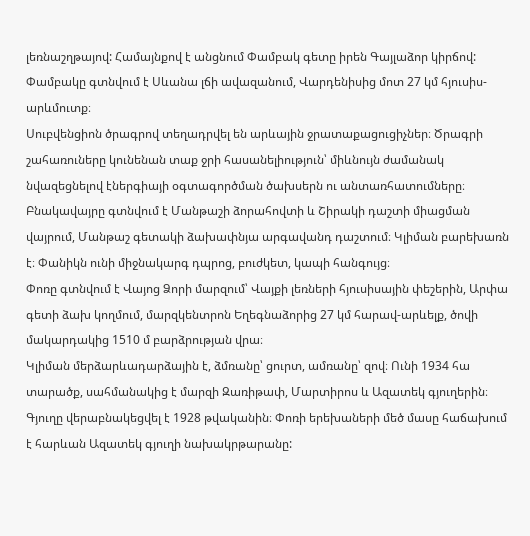լեռնաշղթայով: Համայնքով է անցնում Փամբակ գետը իրեն Գայլաձոր կիրճով:
Փամբակը գտնվում է Սևանա լճի ավազանում, Վարդենիսից մոտ 27 կմ հյուսիս-արևմուտք։
Սուբվենցիոն ծրագրով տեղադրվել են արևային ջրատաքացուցիչներ։ Ծրագրի շահառուները կունենան տաք ջրի հասանելիություն՝ միևնույն ժամանակ նվազեցնելով էներգիայի օգտագործման ծախսերն ու անտառհատումները։
Բնակավայրը գտնվում է Մանթաշի ձորահովտի և Շիրակի դաշտի միացման վայրում, Մանթաշ գետակի ձախափնյա արգավանդ դաշտում։ Կլիման բարեխառն է։ Փանիկն ունի միջնակարգ դպրոց, բուժկետ, կապի հանգույց։
Փոռը գտնվում է Վայոց Ձորի մարզում՝ Վայքի լեռների հյուսիսային փեշերին, Արփա գետի ձախ կողմում, մարզկենտրոն Եղեգնաձորից 27 կմ հարավ-արևելք, ծովի մակարդակից 1510 մ բարձրության վրա։
Կլիման մերձարևադարձային է, ձմռանը՝ ցուրտ, ամռանը՝ զով։ Ունի 1934 հա տարածք, սահմանակից է մարզի Զառիթափ, Մարտիրոս և Ազատեկ գյուղերին։ Գյուղը վերաբնակեցվել է 1928 թվականին։ Փոռի երեխաների մեծ մասը հաճախում է հարևան Ազատեկ գյուղի նախակրթարանը: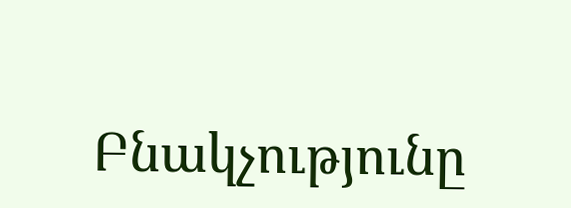Բնակչությունը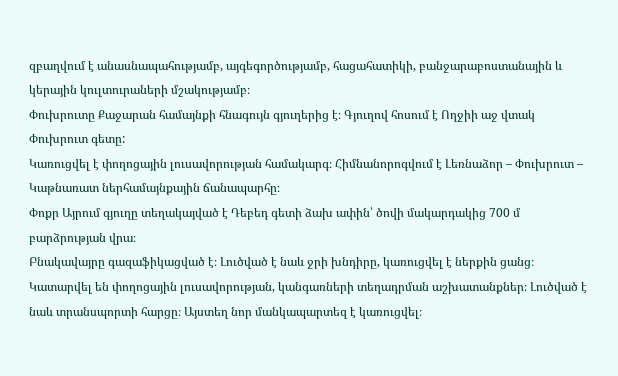զբաղվում է անասնապահությամբ, այգեգործությամբ, հացահատիկի, բանջարաբոստանային և կերային կուլտուրաների մշակությամբ։
Փուխրուտը Քաջարան համայնքի հնագույն գյուղերից է։ Գյուղով հոսում է Ողջիի աջ վտակ Փուխրուտ գետը:
Կառուցվել է փողոցային լուսավորության համակարգ։ Հիմնանորոգվում է Լեռնաձոր – Փուխրուտ – Կաթնառատ ներհամայնքային ճանապարհը։
Փոքր Այրում գյուղը տեղակայված է Դեբեդ գետի ձախ ափին՝ ծովի մակարդակից 700 մ բարձրության վրա։
Բնակավայրը գազաֆիկացված է։ Լուծված է նաև ջրի խնդիրը, կառուցվել է ներքին ցանց։ Կատարվել են փողոցային լուսավորության, կանգառների տեղադրման աշխատանքներ։ Լուծված է նաև տրանսպորտի հարցը։ Այստեղ նոր մանկապարտեզ է կառուցվել։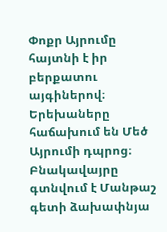Փոքր Այրումը հայտնի է իր բերքատու այգիներով։ Երեխաները հաճախում են Մեծ Այրումի դպրոց։
Բնակավայրը գտնվում է Մանթաշ գետի ձախափնյա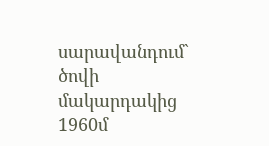սարավանդում` ծովի մակարդակից 1960մ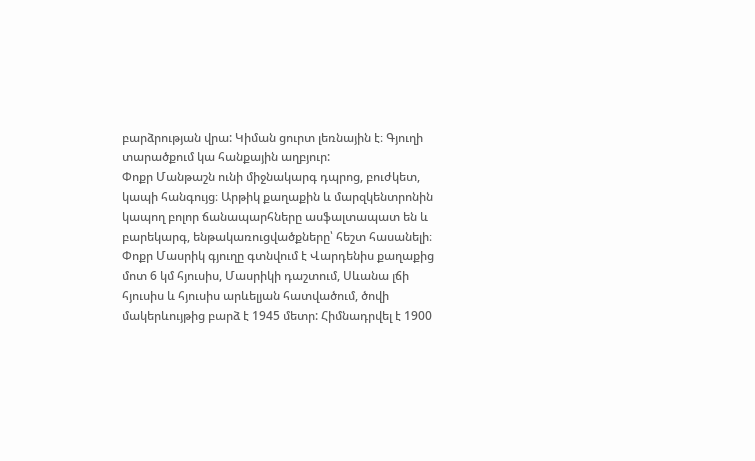բարձրության վրա: Կիման ցուրտ լեռնային է։ Գյուղի տարածքում կա հանքային աղբյուր:
Փոքր Մանթաշն ունի միջնակարգ դպրոց, բուժկետ, կապի հանգույց։ Արթիկ քաղաքին և մարզկենտրոնին կապող բոլոր ճանապարհները ասֆալտապատ են և բարեկարգ, ենթակառուցվածքները՝ հեշտ հասանելի։
Փոքր Մասրիկ գյուղը գտնվում է Վարդենիս քաղաքից մոտ 6 կմ հյուսիս, Մասրիկի դաշտում, Սևանա լճի հյուսիս և հյուսիս արևելյան հատվածում, ծովի մակերևույթից բարձ է 1945 մետր: Հիմնադրվել է 1900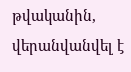թվականին, վերանվանվել է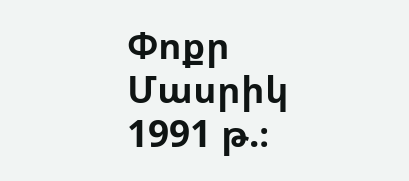Փոքր Մասրիկ 1991 թ.։